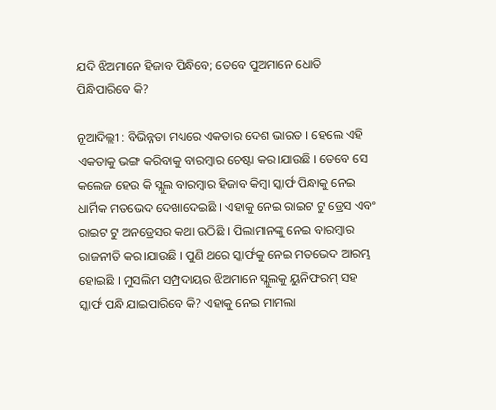ଯଦି ଝିଅମାନେ ହିଜାବ ପିନ୍ଧିବେ; ତେବେ ପୁଅମାନେ ଧୋତି ପିନ୍ଧିପାରିବେ କି?

ନୂଆଦିଲ୍ଲୀ : ବିଭିନ୍ନତା ମଧ୍ୟରେ ଏକତାର ଦେଶ ଭାରତ । ହେଲେ ଏହି ଏକତାକୁ ଭଙ୍ଗ କରିବାକୁ ବାରମ୍ବାର ଚେଷ୍ଟା କର।ଯାଉଛି । ତେବେ ସେ କଲେଜ ହେଉ କି ସ୍ଲୁଲ ବାରମ୍ବାର ହିଜାବ କିମ୍ବା ସ୍କାର୍ଫ ପିନ୍ଧାକୁ ନେଇ ଧାର୍ମିକ ମତଭେଦ ଦେଖାଦେଇଛି । ଏହାକୁ ନେଇ ରାଇଟ ଟୁ ଡ୍ରେସ ଏବଂ ରାଇଟ ଟୁ ଅନଡ୍ରେସର କଥା ଉଠିଛି । ପିଲାମାନଙ୍କୁ ନେଇ ବାରମ୍ବାର ରାଜନୀତି କର।ଯାଉଛି । ପୁଣି ଥରେ ସ୍କାର୍ଫକୁ ନେଇ ମତଭେଦ ଆରମ୍ଭ ହୋଇଛି । ମୁସଲିମ ସମ୍ପ୍ରଦାୟର ଝିଅମାନେ ସ୍ଲୁଲକୁ ୟୁନିଫରମ୍ ସହ ସ୍କାର୍ଫ ପନ୍ଧି ଯାଇପାରିବେ କି? ଏହାକୁ ନେଇ ମାମଲା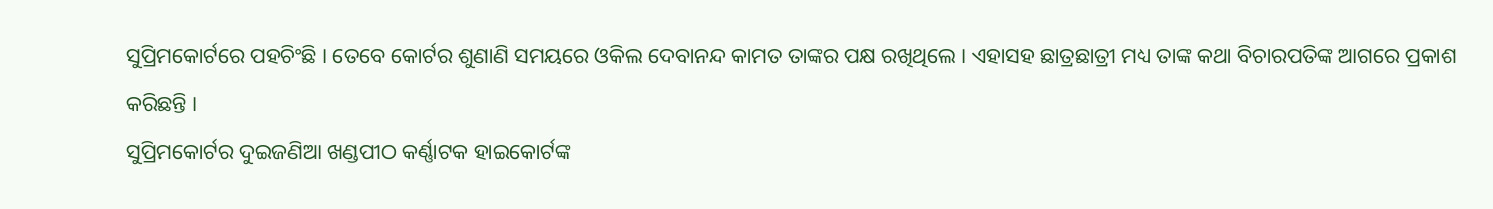ସୁପ୍ରିମକୋର୍ଟରେ ପହଚିଂଛି । ତେବେ କୋର୍ଟର ଶୁଣାଣି ସମୟରେ ଓକିଲ ଦେବାନନ୍ଦ କାମତ ତାଙ୍କର ପକ୍ଷ ରଖିଥିଲେ । ଏହାସହ ଛାତ୍ରଛାତ୍ରୀ ମଧ୍ୟ ତାଙ୍କ କଥା ବିଚାରପତିଙ୍କ ଆଗରେ ପ୍ରକାଶ କରିଛନ୍ତି ।
ସୁପ୍ରିମକୋର୍ଟର ଦୁଇଜଣିଆ ଖଣ୍ଡପୀଠ କର୍ଣ୍ଣାଟକ ହାଇକୋର୍ଟଙ୍କ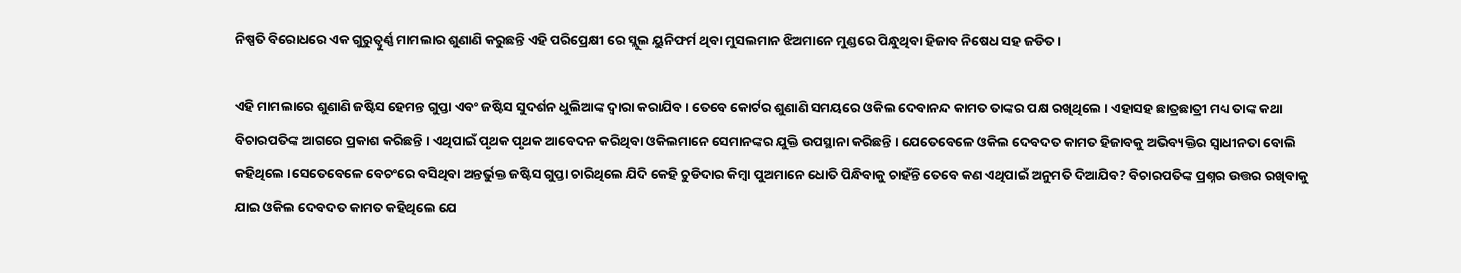ନିଷ୍ପତି ବିରୋଧରେ ଏକ ଗୁରୁତ୍ୱୁର୍ଣ୍ଣ ମାମଲାର ଶୁଣାଣି କରୁଛନ୍ତି ଏହି ପରିପ୍ରେକ୍ଷୀ ରେ ସ୍ଲୁଲ ୟୁନିଫର୍ମ ଥିବା ମୁସଲମାନ ଝିଅମାନେ ମୁଣ୍ଡରେ ପିନ୍ଧୁଥିବା ହିଜାବ ନିଷେଧ ସହ ଜଡିତ ।

ଏହି ମାମଲାରେ ଶୁଣାଣି ଜଷ୍ଟିସ ହେମନ୍ତ ଗୁପ୍ତା ଏବଂ ଜଷ୍ଟିସ ସୁଦର୍ଶନ ଧୁଲିଆଙ୍କ ଦ୍ୱାରା କରାଯିବ । ତେବେ କୋର୍ଟର ଶୁଣାଣି ସମୟରେ ଓକିଲ ଦେବାନନ୍ଦ କାମତ ତାଙ୍କର ପକ୍ଷ ରଖିଥିଲେ । ଏହାସହ ଛାତ୍ରଛାତ୍ରୀ ମଧ୍ୟ ତାଙ୍କ କଥା ବିଚାରପତିଙ୍କ ଆଗରେ ପ୍ରକାଶ କରିଛନ୍ତି । ଏଥିପାଇଁ ପୃଥକ ପୃଥକ ଆବେଦନ କରିଥିବା ଓକିଲମାନେ ସେମାନଙ୍କର ଯୁକ୍ତି ଉପସ୍ଥାନା କରିଛନ୍ତି । ଯେତେବେଳେ ଓକିଲ ଦେବଦତ କାମତ ହିଜାବକୁ ଅଭିବ୍ୟକ୍ତିର ସ୍ୱାଧୀନତା ବୋଲି କହିଥିଲେ ।ସେତେବେଳେ ବେଚଂରେ ବସିଥିବା ଅନ୍ତର୍ଭୁକ୍ତ ଜଷ୍ଟିସ ଗୁପ୍ତା ଚାରିଥିଲେ ଯିଦି କେହି ଚୁଡିଦାର କିମ୍ବା ପୁଅମାନେ ଧୋତି ପିନ୍ଧିବାକୁ ଚାହଁନ୍ତି ତେବେ କଣ ଏଥିପାଇଁ ଅନୁମତି ଦିଆଯିବ? ବିଚାରପତିଙ୍କ ପ୍ରଶ୍ନର ଉତ୍ତର ରଖିବାକୁ ଯାଇ ଓକିଲ ଦେବଦତ କାମତ କହିଥିଲେ ଯେ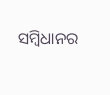ସମ୍ବିଧାନର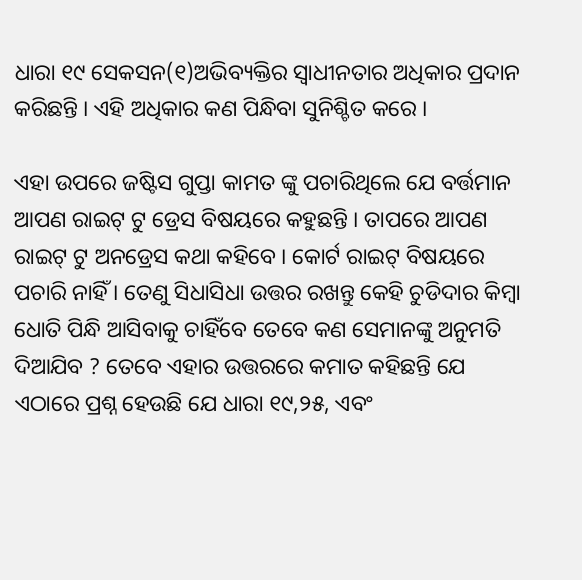ଧାରା ୧୯ ସେକସନ(୧)ଅଭିବ୍ୟକ୍ତିର ସ୍ୱାଧୀନତାର ଅଧିକାର ପ୍ରଦାନ କରିଛନ୍ତି । ଏହି ଅଧିକାର କଣ ପିନ୍ଧିବା ସୁନିଶ୍ଚିତ କରେ ।

ଏହା ଉପରେ ଜଷ୍ଟିସ ଗୁପ୍ତା କାମତ ଙ୍କୁ ପଚାରିଥିଲେ ଯେ ବର୍ତ୍ତମାନ ଆପଣ ରାଇଟ୍ ଟୁ ଡ୍ରେସ ବିଷୟରେ କହୁଛନ୍ତି । ତାପରେ ଆପଣ ରାଇଟ୍ ଟୁ ଅନଡ୍ରେସ କଥା କହିବେ । କୋର୍ଟ ରାଇଟ୍ ବିଷୟରେ ପଚାରି ନାହିଁ । ତେଣୁ ସିଧାସିଧା ଉତ୍ତର ରଖନ୍ତୁ କେହି ଚୁଡିଦାର କିମ୍ବା ଧୋତି ପିନ୍ଧି ଆସିବାକୁ ଚାହିଁବେ ତେବେ କଣ ସେମାନଙ୍କୁ ଅନୁମତି ଦିଆଯିବ ? ତେବେ ଏହାର ଉତ୍ତରରେ କମାତ କହିଛନ୍ତି ଯେ ଏଠାରେ ପ୍ରଶ୍ନ ହେଉଛି ଯେ ଧାରା ୧୯,୨୫, ଏବଂ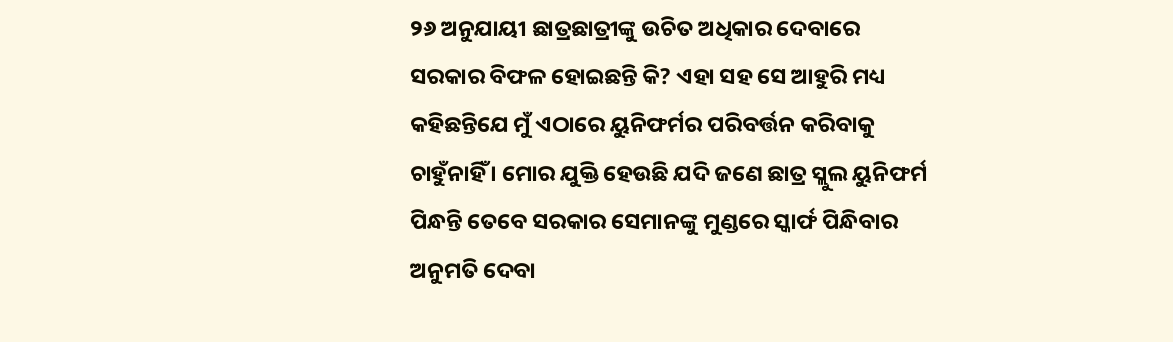୨୬ ଅନୁଯାୟୀ ଛାତ୍ରଛାତ୍ରୀଙ୍କୁ ଉଚିତ ଅଧିକାର ଦେବାରେ ସରକାର ବିଫଳ ହୋଇଛନ୍ତି କି? ଏହା ସହ ସେ ଆହୁରି ମଧ୍ୟ କହିଛନ୍ତିଯେ ମୁଁ ଏଠାରେ ୟୁନିଫର୍ମର ପରିବର୍ତ୍ତନ କରିବାକୁ ଚାହୁଁନାହିଁ । ମୋର ଯୁକ୍ତି ହେଉଛି ଯଦି ଜଣେ ଛାତ୍ର ସ୍ଲୁଲ ୟୁନିଫର୍ମ ପିନ୍ଧନ୍ତି ତେବେ ସରକାର ସେମାନଙ୍କୁ ମୁଣ୍ଡରେ ସ୍କାର୍ଫ ପିନ୍ଧିବାର ଅନୁମତି ଦେବା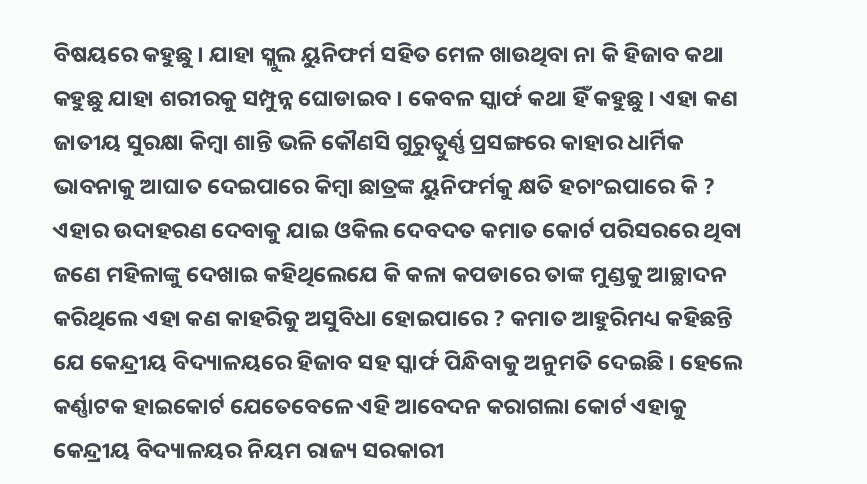ବିଷୟରେ କହୁଛୁ । ଯାହା ସ୍ଲୁଲ ୟୁନିଫର୍ମ ସହିତ ମେଳ ଖାଉଥିବା ନା କି ହିଜାବ କଥା କହୁଛୁ ଯାହା ଶରୀରକୁ ସମ୍ପୁନ୍ନ ଘୋଡାଇବ । କେବଳ ସ୍କାର୍ଫ କଥା ହିଁ କହୁଛୁ । ଏହା କଣ ଜାତୀୟ ସୁରକ୍ଷା କିମ୍ବା ଶାନ୍ତି ଭଳି କୌଣସି ଗୁରୁତ୍ୱୁର୍ଣ୍ଣ ପ୍ରସଙ୍ଗରେ କାହାର ଧାର୍ମିକ ଭାବନାକୁ ଆଘାତ ଦେଇପାରେ କିମ୍ବା ଛାତ୍ରଙ୍କ ୟୁନିଫର୍ମକୁ କ୍ଷତି ହଚାଂଇପାରେ କି ? ଏହାର ଉଦାହରଣ ଦେବାକୁ ଯାଇ ଓକିଲ ଦେବଦତ କମାତ କୋର୍ଟ ପରିସରରେ ଥିବା ଜଣେ ମହିଳାଙ୍କୁ ଦେଖାଇ କହିଥିଲେଯେ କି କଳା କପଡାରେ ତାଙ୍କ ମୁଣ୍ଡକୁ ଆଚ୍ଛାଦନ କରିଥିଲେ ଏହା କଣ କାହରିକୁ ଅସୁବିଧା ହୋଇପାରେ ? କମାତ ଆହୁରିମଧ୍ୟ କହିଛନ୍ତି ଯେ କେନ୍ଦ୍ରୀୟ ବିଦ୍ୟାଳୟରେ ହିଜାବ ସହ ସ୍କାର୍ଫ ପିନ୍ଧିବାକୁ ଅନୁମତି ଦେଇଛି । ହେଲେ କର୍ଣ୍ଣାଟକ ହାଇକୋର୍ଟ ଯେତେବେଳେ ଏହି ଆବେଦନ କରାଗଲା କୋର୍ଟ ଏହାକୁ କେନ୍ଦ୍ରୀୟ ବିଦ୍ୟାଳୟର ନିୟମ ରାଜ୍ୟ ସରକାରୀ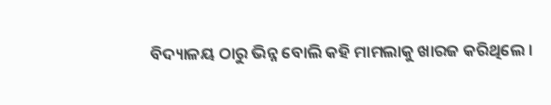ବିଦ୍ୟାଳୟ ଠାରୁ ଭିନ୍ନ ବୋଲି କହି ମାମଲାକୁ ଖାରଜ କରିଥିଲେ ।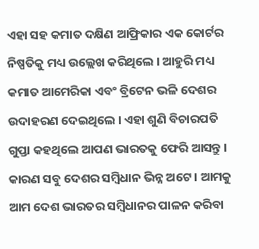ଏହା ସହ କମାତ ଦକ୍ଷିଣ ଆଫ୍ରିକାର ଏକ କୋର୍ଟର ନିଷ୍ପତିକୁ ମଧ୍ୟ ଉଲ୍ଲେଖ କରିଥିଲେ । ଆହୁରି ମଧ୍ୟ କମାତ ଆମେରିକା ଏବଂ ବ୍ରିଟେନ ଭଳି ଦେଶର ଉଦାହରଣ ଦେଇଥିଲେ । ଏହା ଶୁଣି ବିଚାରପତି ଗୁପ୍ତା କହଥିଲେ ଆପଣ ଭାରତକୁ ଫେରି ଆସନ୍ତୁ । କାରଣ ସବୁ ଦେଶର ସମ୍ବିଧାନ ଭିନ୍ନ ଅଟେ । ଆମକୁ ଆମ ଦେଶ ଭାରତର ସମ୍ବିଧାନର ପାଳନ କରିବା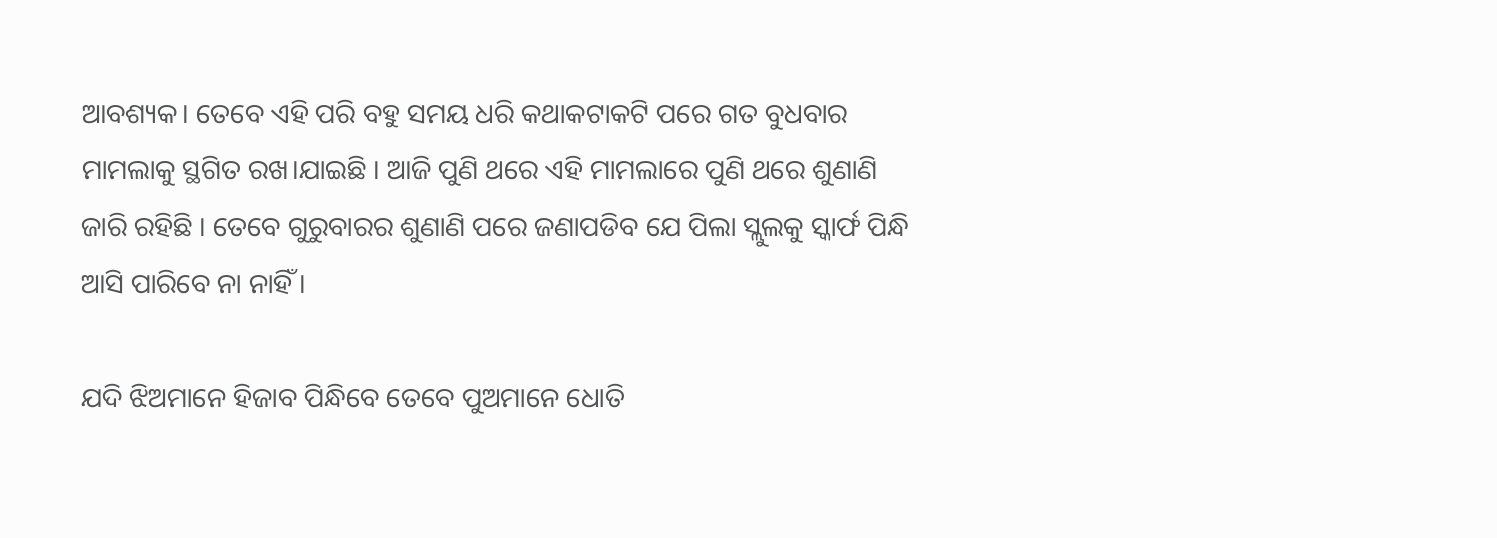ଆବଶ୍ୟକ। ତେବେ ଏହି ପରି ବହୁ ସମୟ ଧରି କଥାକଟାକଟି ପରେ ଗତ ବୁଧବାର ମାମଲାକୁ ସ୍ଥଗିତ ରଖ।ଯାଇଛି । ଆଜି ପୁଣି ଥରେ ଏହି ମାମଲାରେ ପୁଣି ଥରେ ଶୁଣାଣି ଜାରି ରହିଛି । ତେବେ ଗୁରୁବାରର ଶୁଣାଣି ପରେ ଜଣାପଡିବ ଯେ ପିଲା ସ୍ଲୁଲକୁ ସ୍କାର୍ଫ ପିନ୍ଧି ଆସି ପାରିବେ ନା ନାହିଁ ।

ଯଦି ଝିଅମାନେ ହିଜାବ ପିନ୍ଧିବେ ତେବେ ପୁଅମାନେ ଧୋତି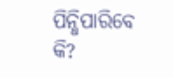ପିନ୍ଧିପାରିବେ କି?